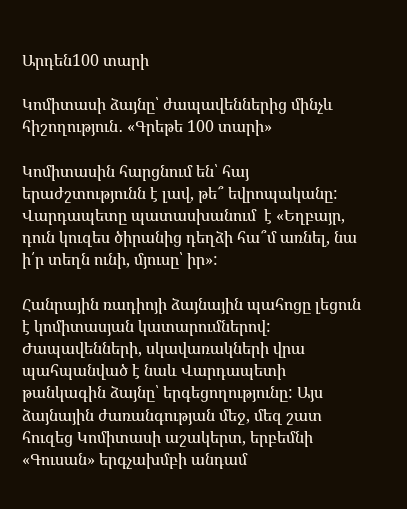Արդեն100 տարի

Կոմիտասի ձայնը՝ ժապավեններից մինչև հիշողություն․ «Գրեթե 100 տարի»

Կոմիտասին հարցնում են՝ հայ երաժշտությունն է լավ, թե՞ եվրոպականը: Վարդապետը պատասխանում  է «Եղբայր, դուն կուզես ծիրանից դեղձի հա՞մ առնել, նա ի՛ր տեղն ունի, մյուսը՝ իր»:

Հանրային ռադիոյի ձայնային պահոցը լեցուն է կոմիտասյան կատարումներով: Ժապավենների, սկավառակների վրա պահպանված է նաև Վարդապետի թանկագին ձայնը՝ երգեցողությունը: Այս ձայնային ժառանգության մեջ, մեզ շատ հուզեց Կոմիտասի աշակերտ, երբեմնի «Գուսան» երգչախմբի անդամ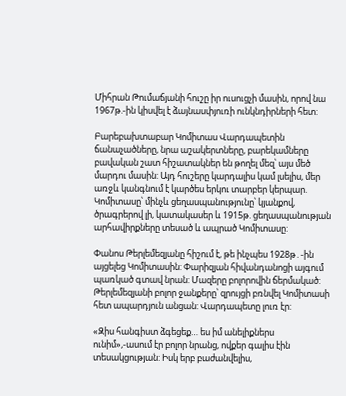Միհրան Թումաճյանի հուշը իր ուսուցչի մասին, որով նա 1967թ.-ին կիսվել է ձայնասփյուռի ունկնդիրների հետ:

Բարեբախտաբար Կոմիտաս Վարդապետին ճանաչածները, նրա աշակերտները, բարեկամները բավական շատ հիշատակներ են թողել մեզ՝ այս մեծ մարդու մասին: Այդ հուշերը կարդալիս կամ լսելիս, մեր առջև կանգնում է կարծես երկու տարբեր կերպար. Կոմիտասը՝ մինչև ցեղասպանությունը՝ կյանքով, ծրագրերով լի, կատակասեր և 1915թ. ցեղասպանության արհավիրքները տեսած և ապրած Կոմիտասը:

Փանոս Թերլեմեզյանը հիշում է, թե ինչպես 1928թ․-ին այցելեց Կոմիտասին: Փարիզյան հիվանդանոցի այգում պառկած գտավ նրան: Մազերը բոլորովին ճերմակած: Թերլեմեզյանի բոլոր ջանքերը՝ զրույցի բռնվել Կոմիտասի հետ ապարդյուն անցան: Վարդապետը լուռ էր:

«Զիս հանգիստ ձգեցեք… ես իմ անելիքներս ունիմ»,-ասում էր բոլոր նրանց, ովքեր գալիս էին տեսակցության: Իսկ երբ բաժանվելիս,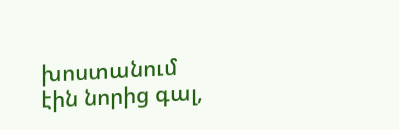խոստանում էին նորից գալ,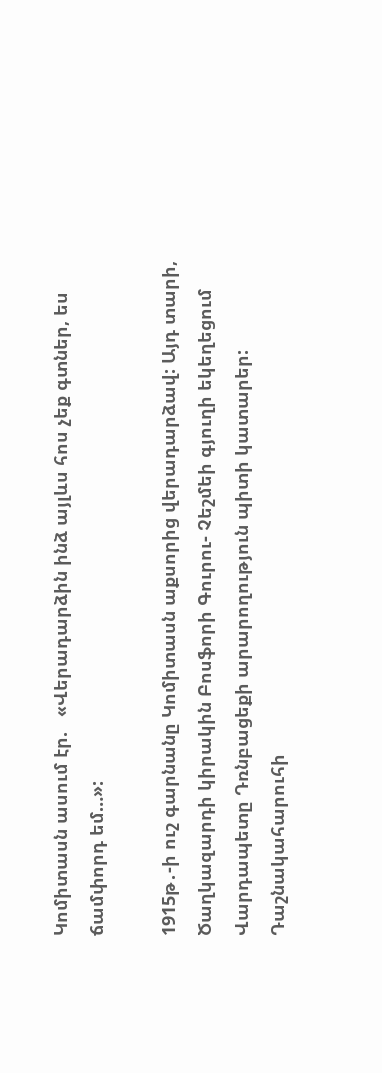Կոմիտասն ասում էր.   «Վերադարձին ինձ այլևս հոս չեք գտներ, ես ճամփորդ եմ…»:

1915թ․-ի ուշ գարնանը Կոմիտասն աքսորից վերադարձավ: Այդ տարի, Ծաղկազարդի կիրակին Բոսֆորի Գուրու- Չեշմեի գյուղի եկեղեցում Վարդապետը Դռնբացեքի արարողություն պիտի կատարեր: Դաշնակահարուհի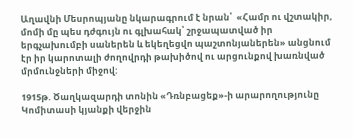Աղավնի Մեսրոպյանը նկարագրում է նրան՝  «Համր ու վշտակիր, մոմի մը պես դժգույն ու գլխահակ՝ շրջապատված իր երգչախումբի սաներեն և եկեղեցվո պաշտոնյաներեն» անցնում էր իր կարոտալի ժողովրդի թախիծով ու արցունքով խառնված մրմունջների միջով:

1915թ. Ծաղկազարդի տոնին «Դռնբացեք»-ի արարողությունը Կոմիտասի կյանքի վերջին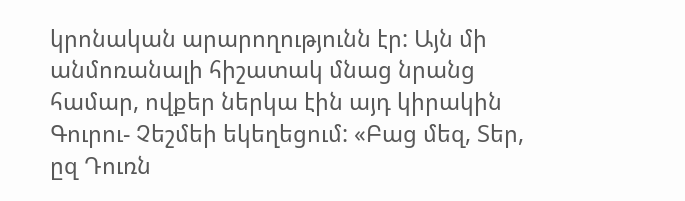կրոնական արարողությունն էր: Այն մի անմոռանալի հիշատակ մնաց նրանց համար, ովքեր ներկա էին այդ կիրակին Գուրու- Չեշմեի եկեղեցում: «Բաց մեզ, Տեր, ըզ Դուռն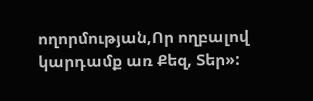ողորմության,Որ ողբալով կարդամք առ Քեզ, Տեր»: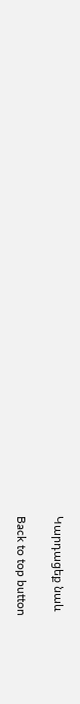Կարդացեք նաև

Back to top button